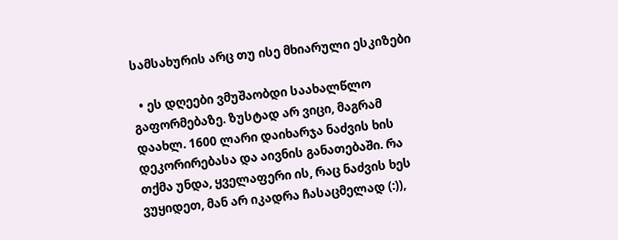სამსახურის არც თუ ისე მხიარული ესკიზები

  • ეს დღეები ვმუშაობდი საახალწლო გაფორმებაზე. ზუსტად არ ვიცი, მაგრამ დაახლ. 1600 ლარი დაიხარჯა ნაძვის ხის დეკორირებასა და აივნის განათებაში. რა თქმა უნდა, ყველაფერი ის, რაც ნაძვის ხეს ვუყიდეთ, მან არ იკადრა ჩასაცმელად (:)),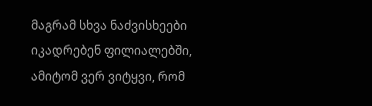მაგრამ სხვა ნაძვისხეები იკადრებენ ფილიალებში, ამიტომ ვერ ვიტყვი, რომ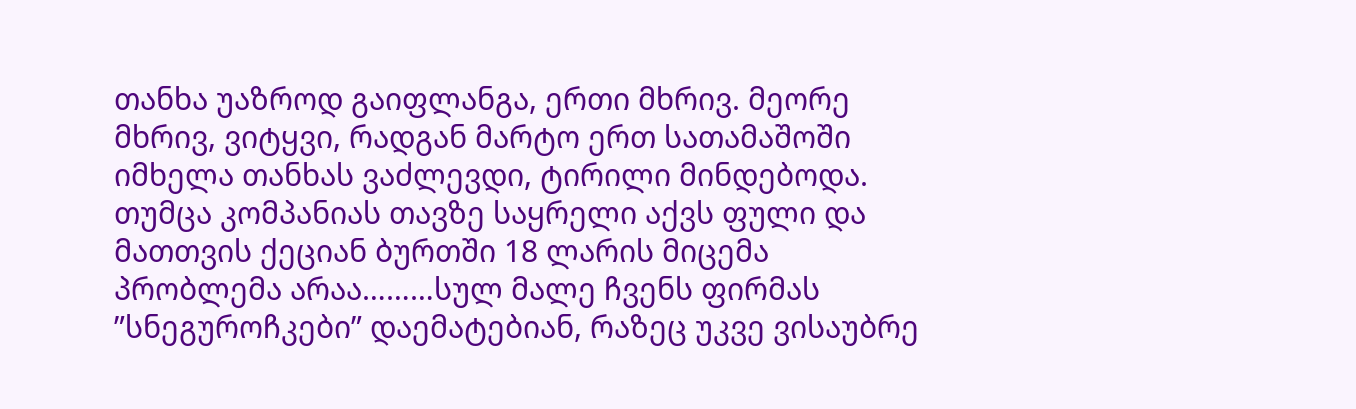თანხა უაზროდ გაიფლანგა, ერთი მხრივ. მეორე მხრივ, ვიტყვი, რადგან მარტო ერთ სათამაშოში იმხელა თანხას ვაძლევდი, ტირილი მინდებოდა. თუმცა კომპანიას თავზე საყრელი აქვს ფული და მათთვის ქეციან ბურთში 18 ლარის მიცემა პრობლემა არაა………სულ მალე ჩვენს ფირმას ”სნეგუროჩკები” დაემატებიან, რაზეც უკვე ვისაუბრე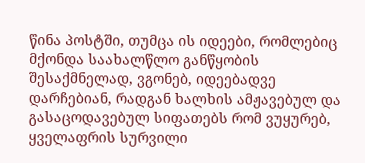წინა პოსტში, თუმცა ის იდეები, რომლებიც მქონდა საახალწლო განწყობის შესაქმნელად, ვგონებ, იდეებადვე დარჩებიან, რადგან ხალხის ამჟავებულ და გასაცოდავებულ სიფათებს რომ ვუყურებ, ყველაფრის სურვილი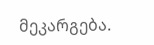მეკარგება.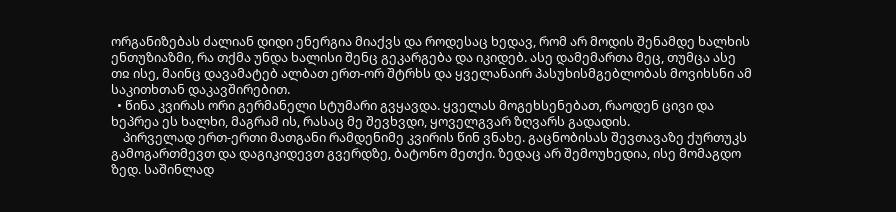ორგანიზებას ძალიან დიდი ენერგია მიაქვს და როდესაც ხედავ, რომ არ მოდის შენამდე ხალხის ენთუზიაზმი, რა თქმა უნდა ხალისი შენც გეკარგება და იკიდებ. ასე დამემართა მეც, თუმცა ასე თჲ ისე, მაინც დავამატებ ალბათ ერთ-ორ შტრხს და ყველანაირ პასუხისმგებლობას მოვიხსნი ამ საკითხთან დაკავშირებით.
  • წინა კვირას ორი გერმანელი სტუმარი გვყავდა. ყველას მოგეხსენებათ, რაოდენ ცივი და ხეპრეა ეს ხალხი, მაგრამ ის, რასაც მე შევხვდი, ყოველგვარ ზღვარს გადადის.
    პირველად ერთ-ერთი მათგანი რამდენიმე კვირის წინ ვნახე. გაცნობისას შევთავაზე ქურთუკს გამოგართმევთ და დაგიკიდევთ გვერდზე, ბატონო მეთქი. ზედაც არ შემოუხედია, ისე მომაგდო ზედ. საშინლად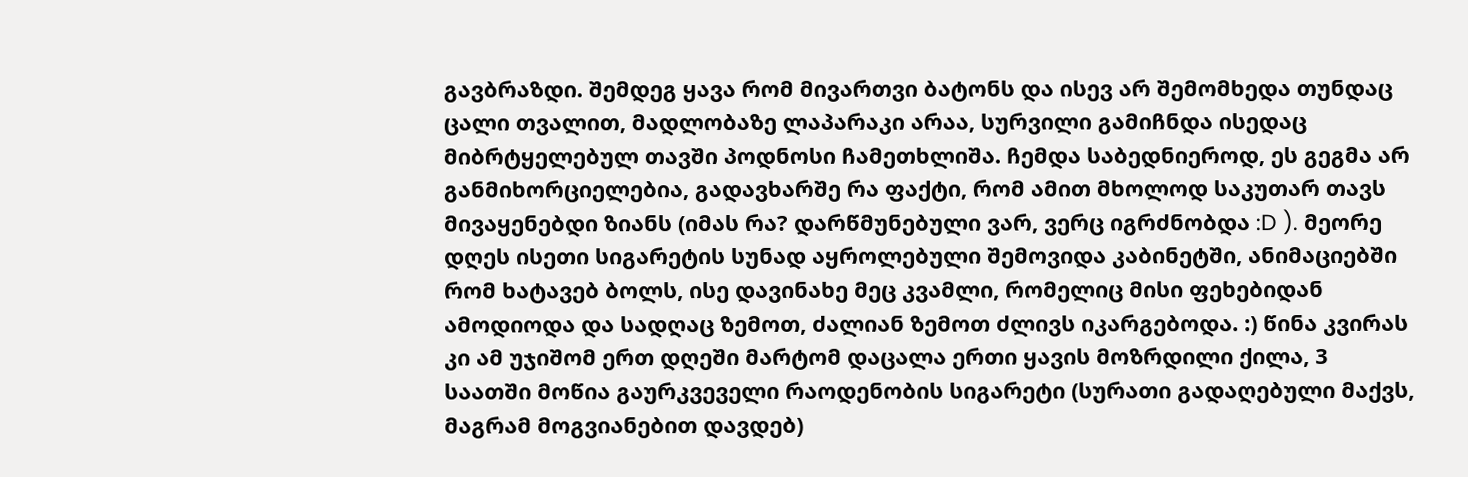გავბრაზდი. შემდეგ ყავა რომ მივართვი ბატონს და ისევ არ შემომხედა თუნდაც ცალი თვალით, მადლობაზე ლაპარაკი არაა, სურვილი გამიჩნდა ისედაც მიბრტყელებულ თავში პოდნოსი ჩამეთხლიშა. ჩემდა საბედნიეროდ, ეს გეგმა არ განმიხორციელებია, გადავხარშე რა ფაქტი, რომ ამით მხოლოდ საკუთარ თავს მივაყენებდი ზიანს (იმას რა? დარწმუნებული ვარ, ვერც იგრძნობდა :D ). მეორე დღეს ისეთი სიგარეტის სუნად აყროლებული შემოვიდა კაბინეტში, ანიმაციებში რომ ხატავებ ბოლს, ისე დავინახე მეც კვამლი, რომელიც მისი ფეხებიდან ამოდიოდა და სადღაც ზემოთ, ძალიან ზემოთ ძლივს იკარგებოდა. :) წინა კვირას კი ამ უჯიშომ ერთ დღეში მარტომ დაცალა ერთი ყავის მოზრდილი ქილა, 3 საათში მოწია გაურკვეველი რაოდენობის სიგარეტი (სურათი გადაღებული მაქვს, მაგრამ მოგვიანებით დავდებ)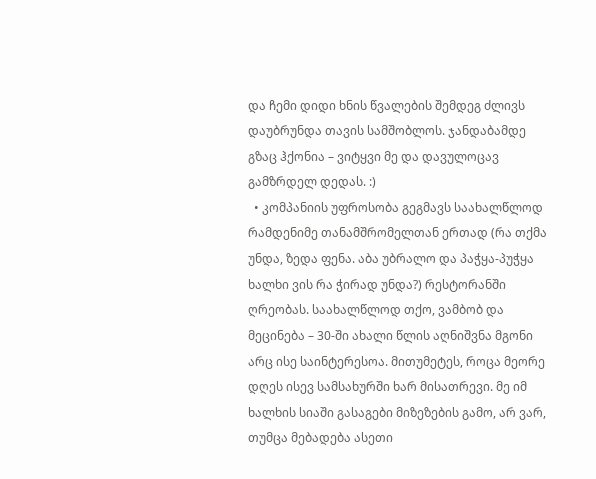და ჩემი დიდი ხნის წვალების შემდეგ ძლივს დაუბრუნდა თავის სამშობლოს. ჯანდაბამდე გზაც ჰქონია – ვიტყვი მე და დავულოცავ გამზრდელ დედას. :)
  • კომპანიის უფროსობა გეგმავს საახალწლოდ რამდენიმე თანამშრომელთან ერთად (რა თქმა უნდა, ზედა ფენა. აბა უბრალო და პაჭყა-პუჭყა ხალხი ვის რა ჭირად უნდა?) რესტორანში ღრეობას. საახალწლოდ თქო, ვამბობ და მეცინება – 30-ში ახალი წლის აღნიშვნა მგონი არც ისე საინტერესოა. მითუმეტეს, როცა მეორე დღეს ისევ სამსახურში ხარ მისათრევი. მე იმ ხალხის სიაში გასაგები მიზეზების გამო, არ ვარ, თუმცა მებადება ასეთი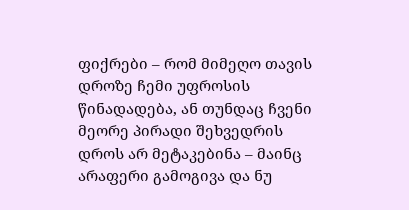ფიქრები – რომ მიმეღო თავის დროზე ჩემი უფროსის წინადადება, ან თუნდაც ჩვენი მეორე პირადი შეხვედრის დროს არ მეტაკებინა – მაინც არაფერი გამოგივა და ნუ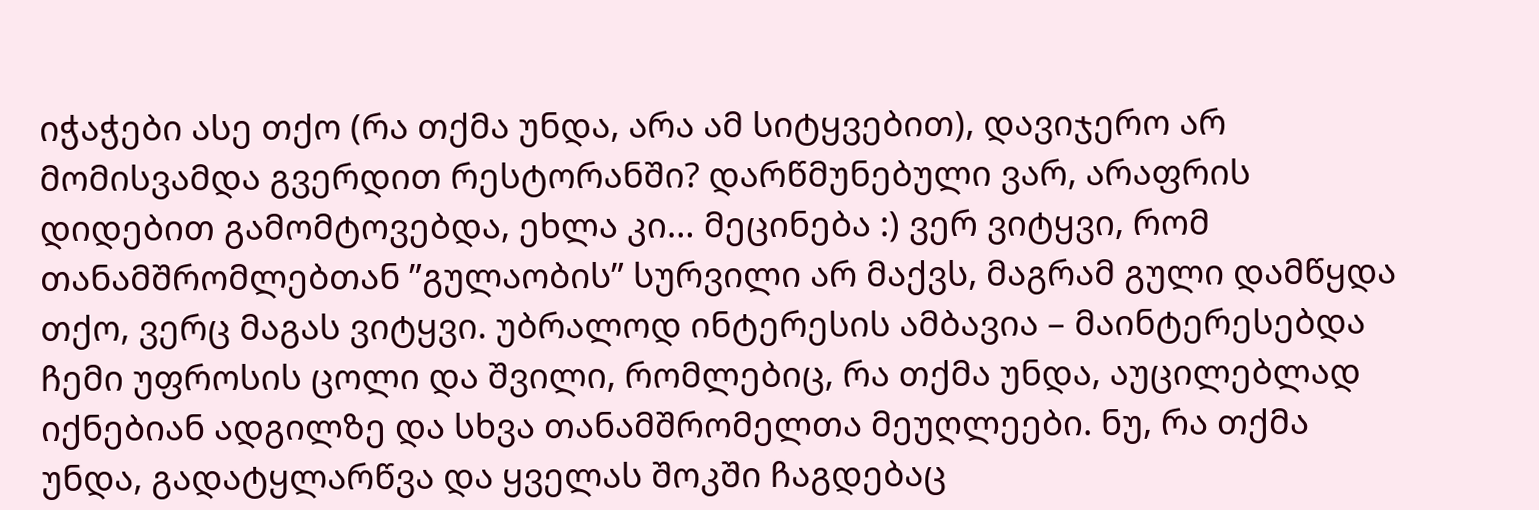იჭაჭები ასე თქო (რა თქმა უნდა, არა ამ სიტყვებით), დავიჯერო არ მომისვამდა გვერდით რესტორანში? დარწმუნებული ვარ, არაფრის დიდებით გამომტოვებდა, ეხლა კი… მეცინება :) ვერ ვიტყვი, რომ თანამშრომლებთან ”გულაობის” სურვილი არ მაქვს, მაგრამ გული დამწყდა თქო, ვერც მაგას ვიტყვი. უბრალოდ ინტერესის ამბავია – მაინტერესებდა ჩემი უფროსის ცოლი და შვილი, რომლებიც, რა თქმა უნდა, აუცილებლად იქნებიან ადგილზე და სხვა თანამშრომელთა მეუღლეები. ნუ, რა თქმა უნდა, გადატყლარწვა და ყველას შოკში ჩაგდებაც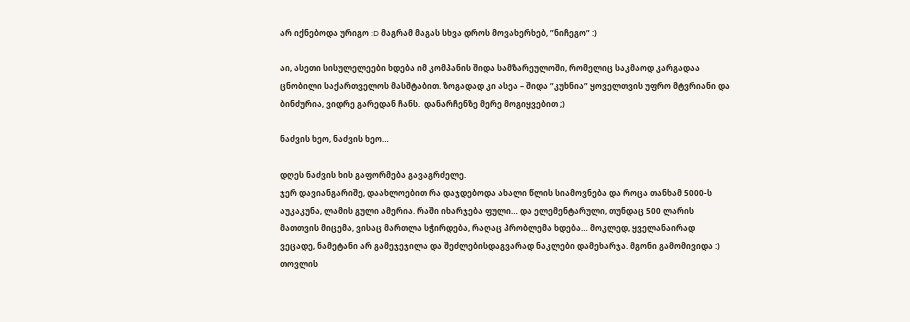არ იქნებოდა ურიგო :D მაგრამ მაგას სხვა დროს მოვახერხებ, ”ნიჩეგო” :)

აი, ასეთი სისულელეები ხდება იმ კომპანის შიდა სამზარეულოში, რომელიც საკმაოდ კარგადაა ცნობილი საქართველოს მასშტაბით. ზოგადად კი ასეა – შიდა ”კუხნია” ყოველთვის უფრო მტვრიანი და ბინძურია, ვიდრე გარედან ჩანს.  დანარჩენზე მერე მოგიყვებით ;)

ნაძვის ხეო, ნაძვის ხეო…

დღეს ნაძვის ხის გაფორმება გავაგრძელე.
ჯერ დავიანგარიშე, დაახლოებით რა დაჯდებოდა ახალი წლის სიამოვნება და როცა თანხამ 5000-ს აუკაკუნა, ლამის გული ამერია. რაში იხარჯება ფული… და ელემენტარული, თუნდაც 500 ლარის მათთვის მიცემა, ვისაც მართლა სჭირდება, რაღაც პრობლემა ხდება… მოკლედ, ყველანაირად ვეცადე, ნამეტანი არ გამეჯეჯილა და შეძლებისდაგვარად ნაკლები დამეხარჯა. მგონი გამომივიდა :) თოვლის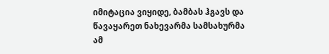იმიტაცია ვიყიდე, ბამბას ჰგავს და წავაყარეთ ნახევარმა სამსახურმა ამ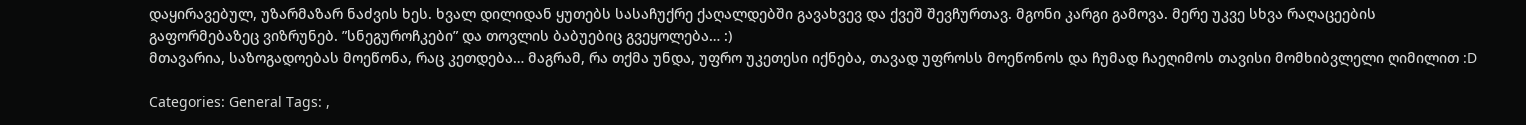დაყირავებულ, უზარმაზარ ნაძვის ხეს. ხვალ დილიდან ყუთებს სასაჩუქრე ქაღალდებში გავახვევ და ქვეშ შევჩურთავ. მგონი კარგი გამოვა. მერე უკვე სხვა რაღაცეების გაფორმებაზეც ვიზრუნებ. ”სნეგუროჩკები” და თოვლის ბაბუებიც გვეყოლება… :)
მთავარია, საზოგადოებას მოეწონა, რაც კეთდება… მაგრამ, რა თქმა უნდა, უფრო უკეთესი იქნება, თავად უფროსს მოეწონოს და ჩუმად ჩაეღიმოს თავისი მომხიბვლელი ღიმილით :D

Categories: General Tags: ,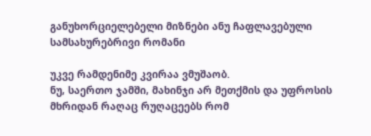განუხორციელებელი მიზნები ანუ ჩაფლავებული სამსახურებრივი რომანი

უკვე რამდენიმე კვირაა ვმუშაობ.
ნუ, საერთო ჯამში, მახინჯი არ მეთქმის და უფროსის მხრიდან რაღაც რუღაცეებს რომ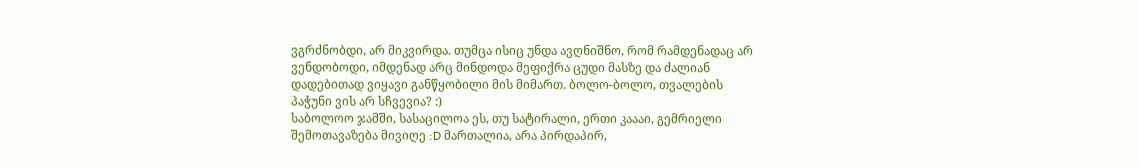ვგრძნობდი, არ მიკვირდა. თუმცა ისიც უნდა ავღნიშნო, რომ რამდენადაც არ ვენდობოდი, იმდენად არც მინდოდა მეფიქრა ცუდი მასზე და ძალიან დადებითად ვიყავი განწყობილი მის მიმართ. ბოლო-ბოლო, თვალების პაჭუნი ვის არ სჩვევია? :)
საბოლოო ჯამში, სასაცილოა ეს, თუ სატირალი, ერთი კაააი, გემრიელი შემოთავაზება მივიღე :D მართალია, არა პირდაპირ,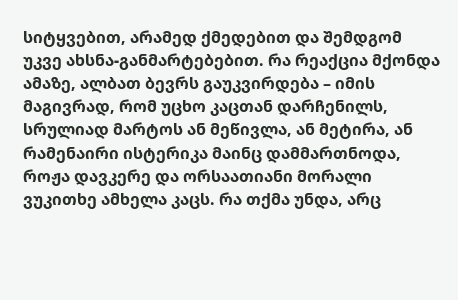სიტყვებით, არამედ ქმედებით და შემდგომ უკვე ახსნა-განმარტებებით. რა რეაქცია მქონდა ამაზე, ალბათ ბევრს გაუკვირდება – იმის მაგივრად, რომ უცხო კაცთან დარჩენილს, სრულიად მარტოს ან მეწივლა, ან მეტირა, ან რამენაირი ისტერიკა მაინც დამმართნოდა, როჟა დავკერე და ორსაათიანი მორალი ვუკითხე ამხელა კაცს. რა თქმა უნდა, არც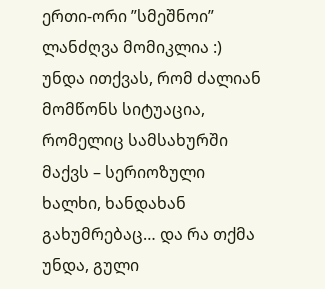ერთი-ორი ”სმეშნოი” ლანძღვა მომიკლია :)
უნდა ითქვას, რომ ძალიან მომწონს სიტუაცია, რომელიც სამსახურში მაქვს – სერიოზული ხალხი, ხანდახან გახუმრებაც… და რა თქმა უნდა, გული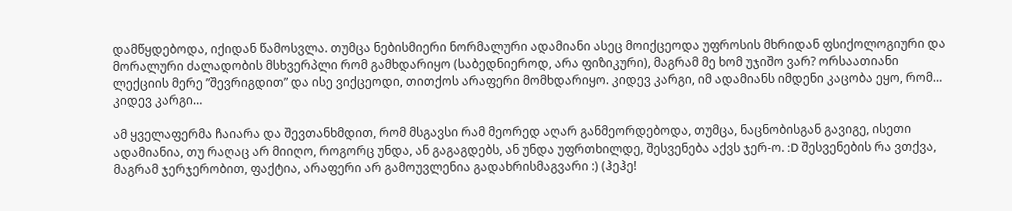დამწყდებოდა, იქიდან წამოსვლა. თუმცა ნებისმიერი ნორმალური ადამიანი ასეც მოიქცეოდა უფროსის მხრიდან ფსიქოლოგიური და მორალური ძალადობის მსხვერპლი რომ გამხდარიყო (საბედნიეროდ, არა ფიზიკური), მაგრამ მე ხომ უჯიშო ვარ? ორსაათიანი ლექციის მერე ”შევრიგდით” და ისე ვიქცეოდი, თითქოს არაფერი მომხდარიყო. კიდევ კარგი, იმ ადამიანს იმდენი კაცობა ეყო, რომ… კიდევ კარგი…

ამ ყველაფერმა ჩაიარა და შევთანხმდით, რომ მსგავსი რამ მეორედ აღარ განმეორდებოდა, თუმცა, ნაცნობისგან გავიგე, ისეთი ადამიანია, თუ რაღაც არ მიიღო, როგორც უნდა, ან გაგაგდებს, ან უნდა უფრთხილდე, შესვენება აქვს ჯერ-ო. :D შესვენების რა ვთქვა, მაგრამ ჯერჯერობით, ფაქტია, არაფერი არ გამოუვლენია გადახრისმაგვარი :) (ჰეჰე!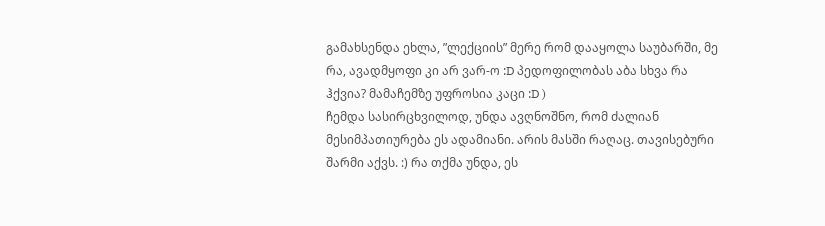გამახსენდა ეხლა, ”ლექციის” მერე რომ დააყოლა საუბარში, მე რა, ავადმყოფი კი არ ვარ-ო :D პედოფილობას აბა სხვა რა ჰქვია? მამაჩემზე უფროსია კაცი :D )
ჩემდა სასირცხვილოდ, უნდა ავღნოშნო, რომ ძალიან მესიმპათიურება ეს ადამიანი. არის მასში რაღაც. თავისებური შარმი აქვს. :) რა თქმა უნდა, ეს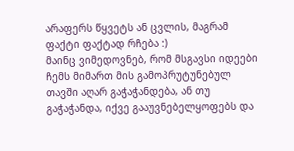არაფერს წყვეტს ან ცვლის, მაგრამ ფაქტი ფაქტად რჩება :)
მაინც ვიმედოვნებ, რომ მსგავსი იდეები ჩემს მიმართ მის გამოპრუტუნებულ თავში აღარ გაჭაჭანდება, ან თუ გაჭაჭანდა, იქვე გააუვნებელყოფებს და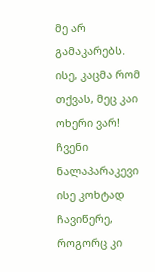მე არ გამაკარებს.
ისე, კაცმა რომ თქვას, მეც კაი ოხერი ვარ! ჩვენი ნალაპარაკევი ისე კოხტად ჩავიწერე, როგორც კი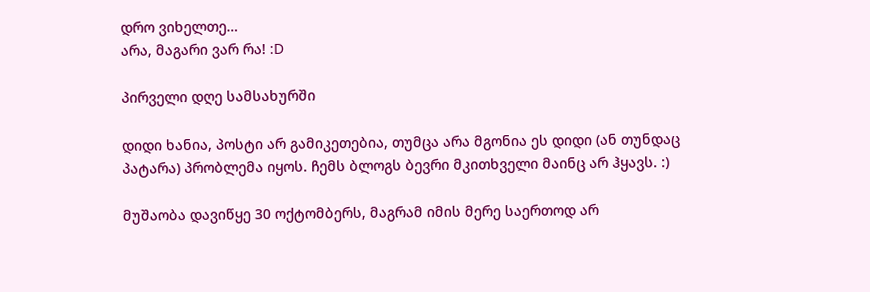დრო ვიხელთე…
არა, მაგარი ვარ რა! :D

პირველი დღე სამსახურში

დიდი ხანია, პოსტი არ გამიკეთებია, თუმცა არა მგონია ეს დიდი (ან თუნდაც პატარა) პრობლემა იყოს. ჩემს ბლოგს ბევრი მკითხველი მაინც არ ჰყავს. :)

მუშაობა დავიწყე 30 ოქტომბერს, მაგრამ იმის მერე საერთოდ არ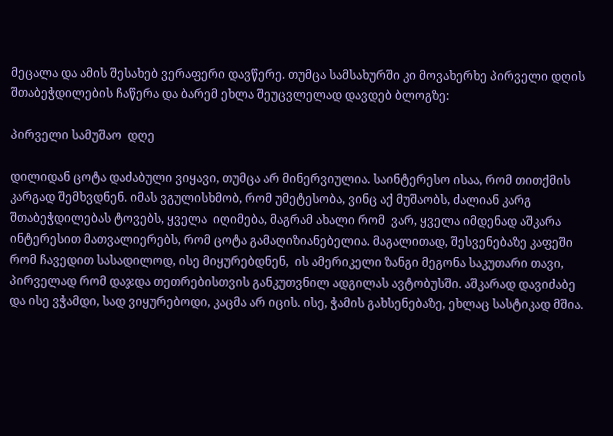მეცალა და ამის შესახებ ვერაფერი დავწერე. თუმცა სამსახურში კი მოვახერხე პირველი დღის შთაბეჭდილების ჩაწერა და ბარემ ეხლა შეუცვლელად დავდებ ბლოგზე:

პირველი სამუშაო  დღე

დილიდან ცოტა დაძაბული ვიყავი, თუმცა არ მინერვიულია. საინტერესო ისაა, რომ თითქმის კარგად შემხვდნენ. იმას ვგულისხმობ, რომ უმეტესობა, ვინც აქ მუშაობს, ძალიან კარგ შთაბეჭდილებას ტოვებს, ყველა  იღიმება, მაგრამ ახალი რომ  ვარ, ყველა იმდენად აშკარა ინტერესით მათვალიერებს, რომ ცოტა გამაღიზიანებელია. მაგალითად, შესვენებაზე კაფეში რომ ჩავედით სასადილოდ, ისე მიყურებდნენ,  ის ამერიკელი ზანგი მეგონა საკუთარი თავი, პირველად რომ დაჯდა თეთრებისთვის განკუთვნილ ადგილას ავტობუსში. აშკარად დავიძაბე და ისე ვჭამდი, სად ვიყურებოდი, კაცმა არ იცის. ისე, ჭამის გახსენებაზე, ეხლაც სასტიკად მშია.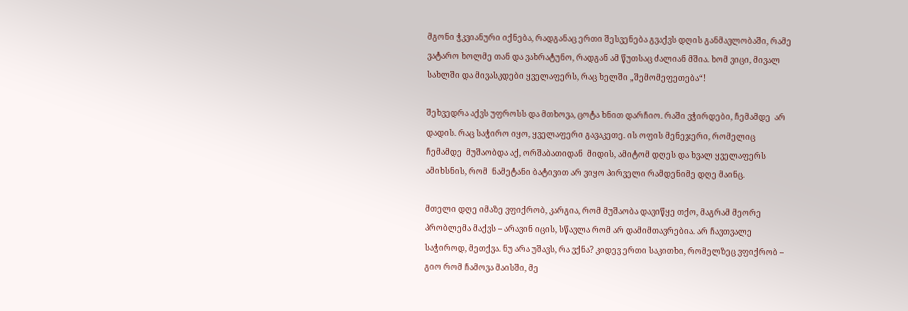მგონი ჭკვიანური იქნება, რადგანაც ერთი შესვენება გვაქვს დღის განმავლობაში, რამე ვატარო ხოლმე თან და ვახრატუნო, რადგან ამ წუთსაც ძალიან მშია. ხომ ვიცი, მივალ სახლში და მივასკდები ყველაფერს, რაც ხელში „შემომეფეთება“!

შეხვედრა აქვს უფროსს და მთხოვა, ცოტა ხნით დარჩიო. რაში ვჭირდები, ჩემამდე  არ დადის. რაც საჭირო იყო, ყველაფერი გავაკეთე. ის ოფის მენეჯერი, რომელიც ჩემამდე  მუშაობდა აქ, ორშაბათიდან  მიდის, ამიტომ დღეს და ხვალ ყველაფერს ამიხსნის, რომ  ნამეტანი ბატივით არ ვიყო პირველი რამდენიმე დღე მაინც.

მთელი დღე იმაზე ვფიქრობ, კარგია, რომ მუშაობა დავიწყე თქო, მაგრამ მეორე პრობლემა მაქვს – არავინ იცის, სწავლა რომ არ დამიმთავრებია. არ ჩავთვალე საჭიროდ, მეთქვა. ნუ არა უშავს, რა ვქნა? კიდევ ერთი საკითხი, რომელზეც ვფიქრობ – გიო რომ ჩამოვა მაისში, მე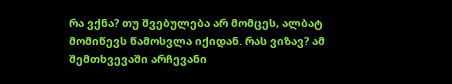რა ვქნა? თუ შვებულება არ მომცეს, ალბატ მომიწევს წამოსვლა იქიდან. რას ვიზავ? ამ შემთხვევაში არჩევანი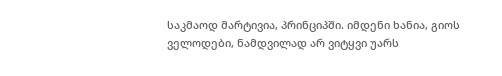საკმაოდ მარტივია, პრინციპში. იმდენი ხანია, გიოს ველოდები, ნამდვილად არ ვიტყვი უარს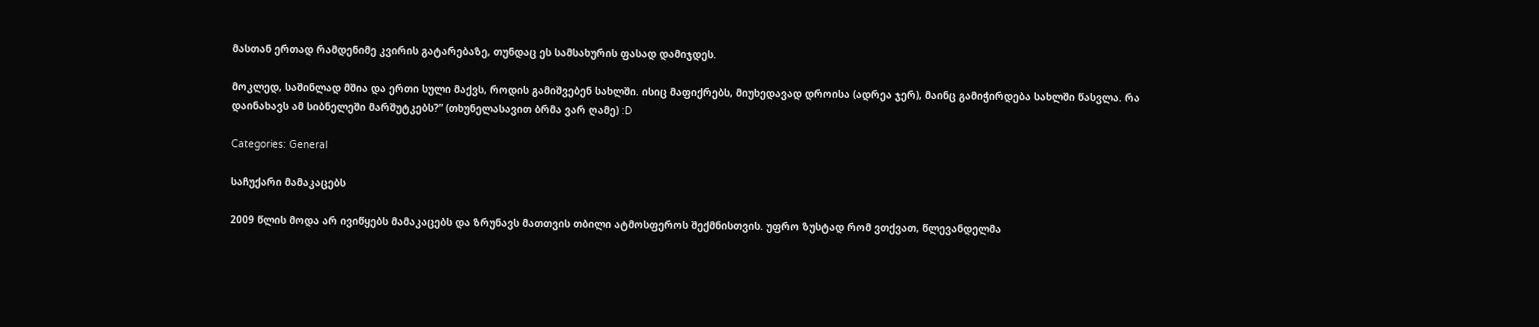მასთან ერთად რამდენიმე კვირის გატარებაზე, თუნდაც ეს სამსახურის ფასად დამიჯდეს.

მოკლედ, საშინლად მშია და ერთი სული მაქვს, როდის გამიშვებენ სახლში. ისიც მაფიქრებს, მიუხედავად დროისა (ადრეა ჯერ), მაინც გამიჭირდება სახლში წასვლა. რა დაინახავს ამ სიბნელეში მარშუტკებს?” (თხუნელასავით ბრმა ვარ ღამე) :D

Categories: General

საჩუქარი მამაკაცებს

2009 წლის მოდა არ ივიწყებს მამაკაცებს და ზრუნავს მათთვის თბილი ატმოსფეროს შექმნისთვის. უფრო ზუსტად რომ ვთქვათ, წლევანდელმა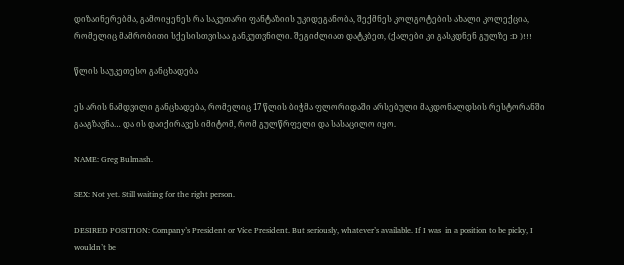დიზაინერებმა, გამოიყენეს რა საკუთარი ფანტაზიის უკიდეგანობა, შექმნეს კოლგოტების ახალი კოლექცია, რომელიც მამრობითი სქესისთვისაა განკუთვნილი. შეგიძლიათ დატკბეთ, (ქალები კი გასკდნენ გულზე :D )!!!

წლის საუკეთესო განცხადება

ეს არის ნამდვილი განცხადება, რომელიც 17 წლის ბიჭმა ფლორიდაში არსებული მაკდონალდსის რესტორანში გააგზავნა… და ის დაიქირავეს იმიტომ, რომ გულწრფელი და სასაცილო იყო.

NAME: Greg Bulmash.

SEX: Not yet. Still waiting for the right person.

DESIRED POSITION: Company’s President or Vice President. But seriously, whatever’s available. If I was  in a position to be picky, I wouldn’t be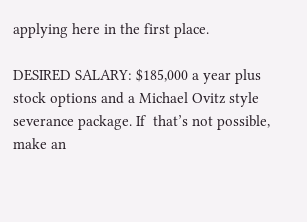applying here in the first place.

DESIRED SALARY: $185,000 a year plus stock options and a Michael Ovitz style severance package. If  that’s not possible, make an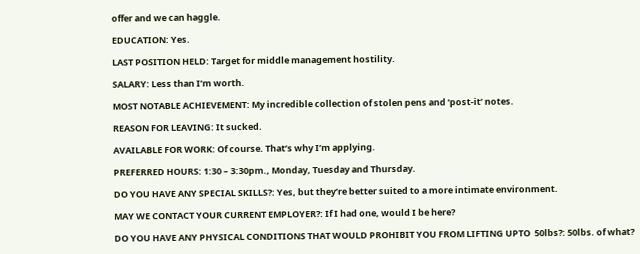offer and we can haggle.

EDUCATION: Yes.

LAST POSITION HELD: Target for middle management hostility.

SALARY: Less than I’m worth.

MOST NOTABLE ACHIEVEMENT: My incredible collection of stolen pens and ‘post-it’ notes.

REASON FOR LEAVING: It sucked.

AVAILABLE FOR WORK: Of course. That’s why I’m applying.

PREFERRED HOURS: 1:30 – 3:30pm., Monday, Tuesday and Thursday.

DO YOU HAVE ANY SPECIAL SKILLS?: Yes, but they’re better suited to a more intimate environment.

MAY WE CONTACT YOUR CURRENT EMPLOYER?: If I had one, would I be here?

DO YOU HAVE ANY PHYSICAL CONDITIONS THAT WOULD PROHIBIT YOU FROM LIFTING UPTO  50lbs?: 50lbs. of what?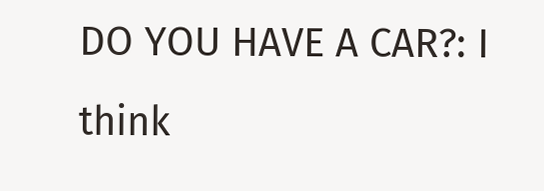DO YOU HAVE A CAR?: I think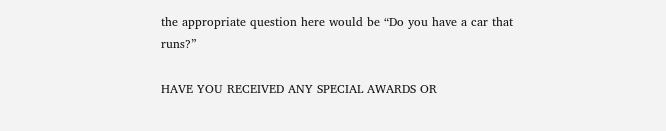the appropriate question here would be “Do you have a car that runs?”

HAVE YOU RECEIVED ANY SPECIAL AWARDS OR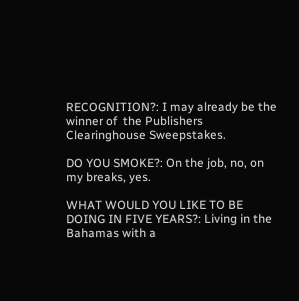RECOGNITION?: I may already be the winner of  the Publishers Clearinghouse Sweepstakes.

DO YOU SMOKE?: On the job, no, on my breaks, yes.

WHAT WOULD YOU LIKE TO BE DOING IN FIVE YEARS?: Living in the Bahamas with a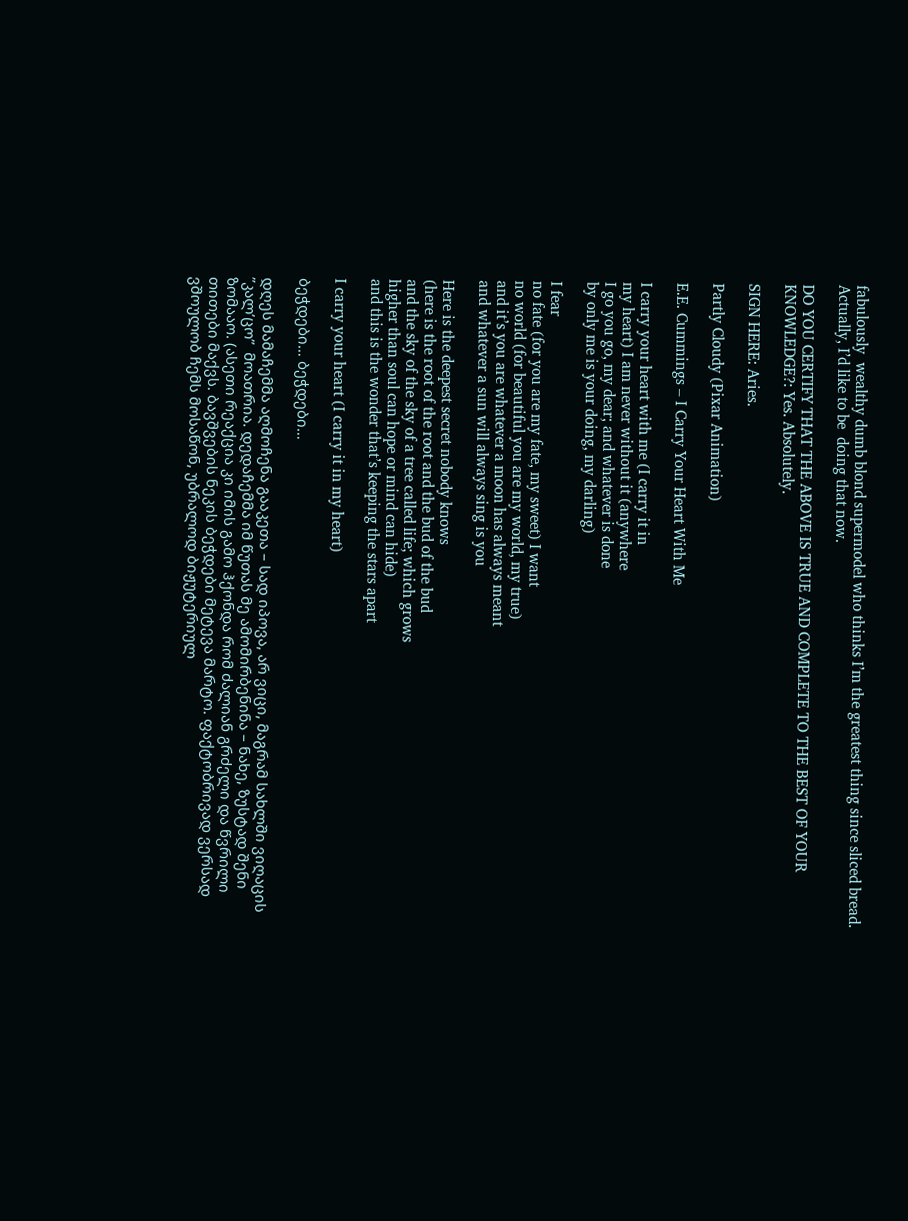fabulously  wealthy dumb blond supermodel who thinks I’m the greatest thing since sliced bread. Actually, I’d like to be  doing that now.

DO YOU CERTIFY THAT THE ABOVE IS TRUE AND COMPLETE TO THE BEST OF YOUR  KNOWLEDGE?: Yes. Absolutely.

SIGN HERE: Aries.

Partly Cloudy (Pixar Animation)

E.E. Cummings – I Carry Your Heart With Me

I carry your heart with me (I carry it in
my heart) I am never without it (anywhere
I go you go, my dear; and whatever is done
by only me is your doing, my darling)

I fear
no fate (for you are my fate, my sweet) I want
no world (for beautiful you are my world, my true)
and it’s you are whatever a moon has always meant
and whatever a sun will always sing is you

Here is the deepest secret nobody knows
(here is the root of the root and the bud of the bud
and the sky of the sky of a tree called life; which grows
higher than soul can hope or mind can hide)
and this is the wonder that’s keeping the stars apart

I carry your heart (I carry it in my heart)

ბეჭდები… ბეჭდები…

დღეს მამაჩემმა აღმოჩენა გააკეთა – სად იპოვა, არ ვიცი, მაგრამ სახლში ვიღაცის ”კალ’ცო”  მოათრია. დედაჩემმა იმ წუთას მე ამომირბენინა – ნახე, ზუსტად შენი ზომააო. (ასეთი რეაქცია კი იმის გამო ჰქონდა რომ ძალიან გრძელი და წვრილი თითები მაქვს. ბავშვების ნეკის ბეჭდები მეტევა მარტო. ფაქტობრივად ვერსად ვშოულობ ჩემს მოსაწონ, უბრალოდ ბიჟუტერიულ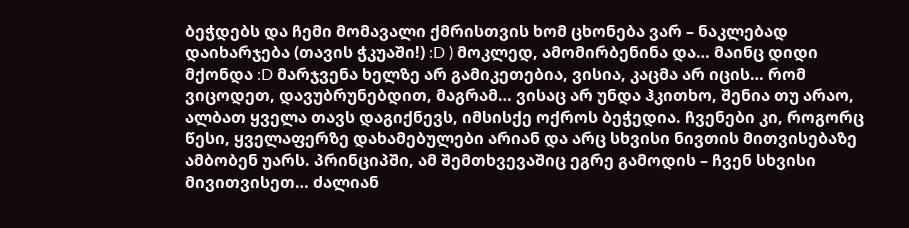ბეჭდებს და ჩემი მომავალი ქმრისთვის ხომ ცხონება ვარ – ნაკლებად დაიხარჯება (თავის ჭკუაში!) :D ) მოკლედ, ამომირბენინა და… მაინც დიდი მქონდა :D მარჯვენა ხელზე არ გამიკეთებია, ვისია, კაცმა არ იცის… რომ ვიცოდეთ, დავუბრუნებდით, მაგრამ… ვისაც არ უნდა ჰკითხო, შენია თუ არაო, ალბათ ყველა თავს დაგიქნევს, იმსისქე ოქროს ბეჭედია. ჩვენები კი, როგორც წესი, ყველაფერზე დახამებულები არიან და არც სხვისი ნივთის მითვისებაზე ამბობენ უარს. პრინციპში, ამ შემთხვევაშიც ეგრე გამოდის – ჩვენ სხვისი მივითვისეთ… ძალიან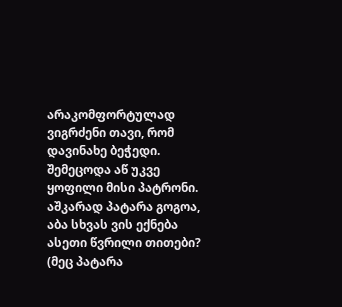არაკომფორტულად ვიგრძენი თავი, რომ დავინახე ბეჭედი. შემეცოდა აწ უკვე ყოფილი მისი პატრონი. აშკარად პატარა გოგოა, აბა სხვას ვის ექნება ასეთი წვრილი თითები? (მეც პატარა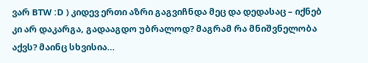ვარ BTW :D ) კიდევ ერთი აზრი გაგვიჩნდა მეც და დედასაც – იქნებ კი არ დაკარგა, გადააგდო უბრალოდ? მაგრამ რა მნიშვნელობა აქვს? მაინც სხვისია…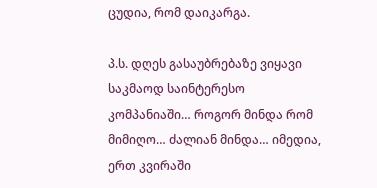ცუდია, რომ დაიკარგა.

პ.ს. დღეს გასაუბრებაზე ვიყავი საკმაოდ საინტერესო კომპანიაში… როგორ მინდა რომ მიმიღო… ძალიან მინდა… იმედია, ერთ კვირაში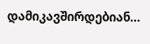დამიკავშირდებიან…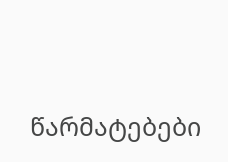წარმატებები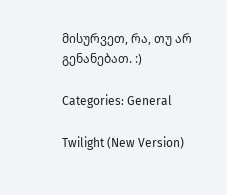მისურვეთ, რა, თუ არ გენანებათ. :)

Categories: General

Twilight (New Version)